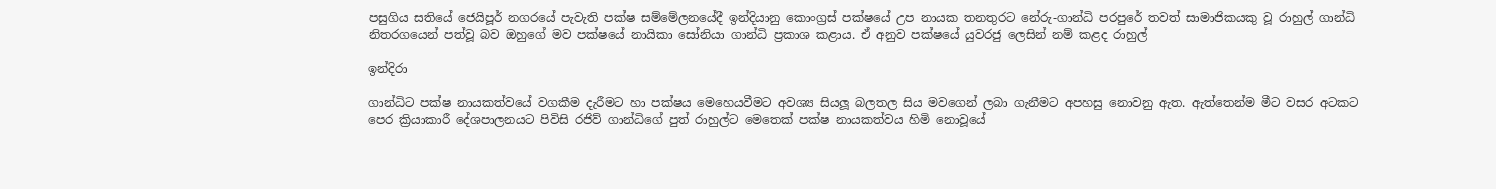පසුගිය සතියේ ජෙයිපූර් නගරයේ පැවැති පක්ෂ සම්මේලනයේදී ඉන්දියානු කොංග්‍රස් පක්ෂයේ උප නායක තනතුරට නේරු-ගාන්ධි පරපුරේ තවත් සාමාජිකයකු වූ රාහුල් ගාන්ධි නිතරගයෙන් පත්වූ බව ඔහුගේ මව පක්ෂයේ නායිකා සෝනියා ගාන්ධි ප්‍රකාශ කළාය. ඒ අනුව පක්ෂයේ යුවරජු ලෙසින් නම් කළද රාහුල්

ඉන්දිරා

ගාන්ධිට පක්ෂ නායකත්වයේ වගකීම දැරීමට හා පක්ෂය මෙහෙයවීමට අවශ්‍ය සියලූ බලතල සිය මවගෙන් ලබා ගැනීමට අපහසු නොවනු ඇත. ඇත්තෙන්ම මීට වසර අටකට පෙර ක්‍රියාකාරී දේශපාලනයට පිවිසි රජිව් ගාන්ධිගේ පුත් රාහුල්ට මෙතෙක් පක්ෂ නායකත්වය හිමි නොවූයේ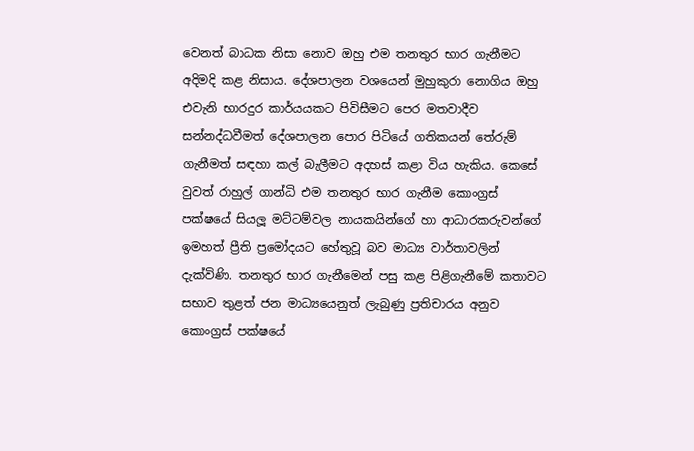වෙනත් බාධක නිසා නොව ඔහු එම තනතුර භාර ගැනීමට අදිමදි කළ නිසාය. දේශපාලන වශයෙන් මුහුකුරා නොගිය ඔහු එවැනි භාරදුර කාර්යයකට පිවිසීමට පෙර මතවාදීව සන්නද්ධවීමත් දේශපාලන පොර පිටියේ ගතිකයන් තේරුම් ගැනීමත් සඳහා කල් බැලීමට අදහස් කළා විය හැකිය. කෙසේ වුවත් රාහුල් ගාන්ධි එම තනතුර භාර ගැනීම කොංග්‍රස් පක්ෂයේ සියලූ මට්ටම්වල නායකයින්ගේ හා ආධාරකරුවන්ගේ ඉමහත් ප්‍රීති ප්‍රමෝදයට හේතුවූ බව මාධ්‍ය වාර්තාවලින් දැක්විණි. තනතුර භාර ගැනීමෙන් පසු කළ පිළිගැනීමේ කතාවට සභාව තුළත් ජන මාධ්‍යයෙනුත් ලැබුණු ප්‍රතිචාරය අනුව කොංග්‍රස් පක්ෂයේ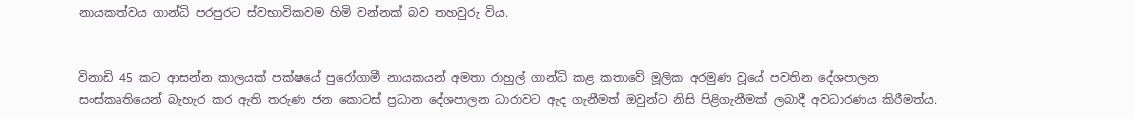නායකත්වය ගාන්ධි පරපුරට ස්වභාවිකවම හිමි වන්නක් බව තහවුරු විය.


විනාඩි 45 කට ආසන්න කාලයක් පක්ෂයේ පුරෝගාමී නායකයන් අමතා රාහුල් ගාන්ධි කළ කතාවේ මූලික අරමුණ වූයේ පවතින දේශපාලන සංස්කෘතියෙන් බැහැර කර ඇති තරුණ ජන කොටස් ප්‍රධාන දේශපාලන ධාරාවට ඇද ගැනීමත් ඔවුන්ට නිසි පිළිගැනීමක් ලබාදී අවධාරණය කිරීමත්ය.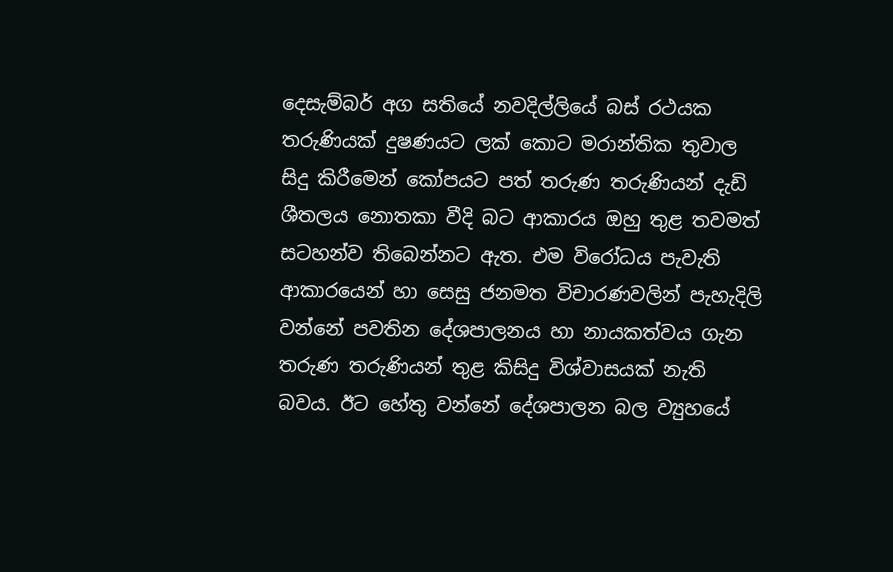දෙසැම්බර් අග සතියේ නවදිල්ලියේ බස් රථයක තරුණියක් දුෂණයට ලක් කොට මරාන්තික තුවාල සිදු කිරීමෙන් කෝපයට පත් තරුණ තරුණියන් දැඩි ශීතලය නොතකා වීදි බට ආකාරය ඔහු තුළ තවමත් සටහන්ව තිබෙන්නට ඇත. එම විරෝධය පැවැති ආකාරයෙන් හා සෙසු ජනමත විචාරණවලින් පැහැදිලි වන්නේ පවතින දේශපාලනය හා නායකත්වය ගැන තරුණ තරුණියන් තුළ කිසිදු විශ්වාසයක් නැති බවය. ඊට හේතු වන්නේ දේශපාලන බල ව්‍යුහයේ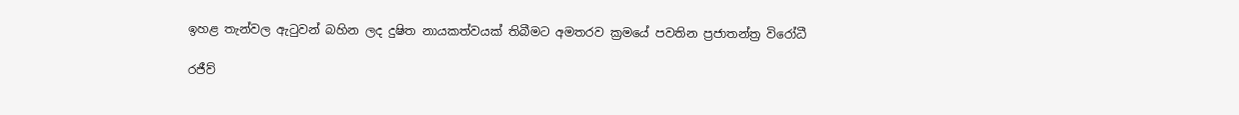ඉහළ තැන්වල ඇටුවන් බහින ලද දුෂිත නායකත්වයක් තිබීමට අමතරව ක්‍රමයේ පවතින ප්‍රජාතන්ත්‍ර විරෝධී

රජීව්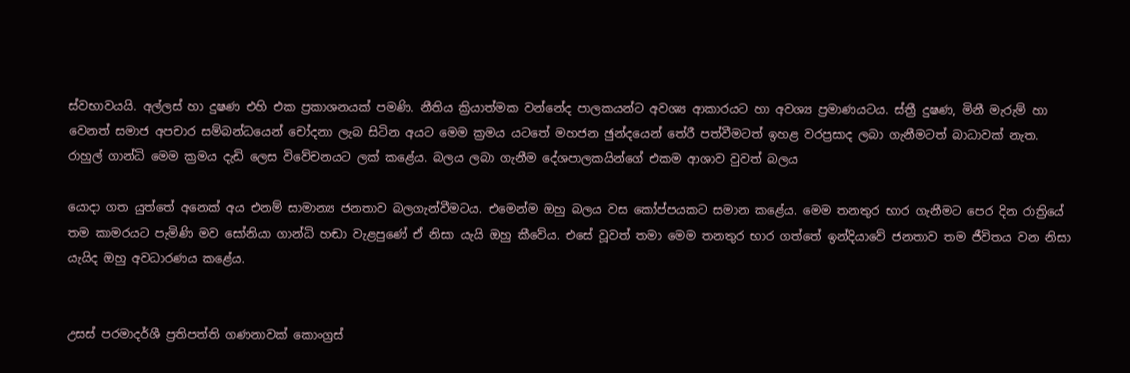ස්වභාවයයි. අල්ලස් හා දුෂණ එහි එක ප්‍රකාශනයක් පමණි. නීතිය ක්‍රියාත්මක වන්නේද පාලකයන්ට අවශ්‍ය ආකාරයට හා අවශ්‍ය ප්‍රමාණයටය. ස්ත්‍රී දුෂණ, මිනී මැරුම් හා වෙනත් සමාජ අපචාර සම්බන්ධයෙන් චෝදනා ලැබ සිටින අයට මෙම ක්‍රමය යටතේ මහජන ඡුන්දයෙන් තේරී පත්වීමටත් ඉහළ වරප්‍රසාද ලබා ගැනීමටත් බාධාවක් නැත. රාහුල් ගාන්ධි මෙම ක්‍රමය දැඩි ලෙස විවේචනයට ලක් කළේය. බලය ලබා ගැනීම දේශපාලකයින්ගේ එකම ආශාව වුවත් බලය

යොදා ගත යුත්තේ අනෙක් අය එනම් සාමාන්‍ය ජනතාව බලගැන්වීමටය. එමෙන්ම ඔහු බලය වස කෝප්පයකට සමාන කළේය. මෙම තනතුර භාර ගැනීමට පෙර දින රාත්‍රියේ තම කාමරයට පැමිණි මව සෝනියා ගාන්ධි හඬා වැළපුණේ ඒ නිසා යැයි ඔහු කීවේය. එසේ වූවත් තමා මෙම තනතුර භාර ගත්තේ ඉන්දියාවේ ජනතාව තම ජීවිතය වන නිසා යැයිද ඔහු අවධාරණය කළේය.


උසස් පරමාදර්ශී ප්‍රතිපත්ති ගණනාවක් කොංග්‍රස්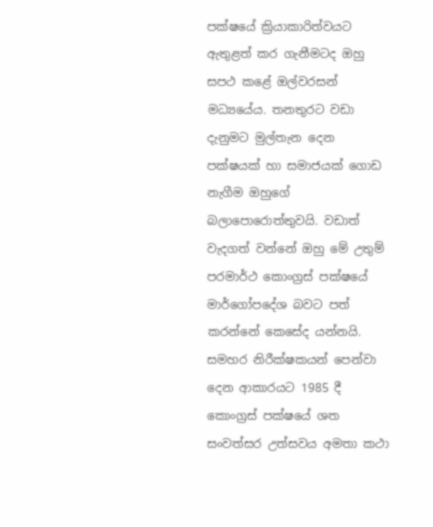පක්ෂයේ ක්‍රියාකාරිත්වයට ඇතුළත් කර ගැනීමටද ඔහු සපථ කළේ ඔල්වරසන් මධ්‍යයේය. තනතුරට වඩා දැනුමට මුල්තැන දෙන පක්ෂයක් හා සමාජයක් ගොඩ නැගීම ඔහුගේ බලාපොරොත්තුවයි. වඩාත් වැදගත් වන්නේ ඔහු මේ උතුම් පරමාර්ථ කොංග්‍රස් පක්ෂයේ මාර්ගෝපදේශ බවට පත් කරන්නේ කෙසේද යන්නයි. සමහර නිරීක්ෂකයන් පෙන්වා දෙන ආකාරයට 1985 දී කොංග්‍රස් පක්ෂයේ ශත සංවත්සර උත්සවය අමතා කථා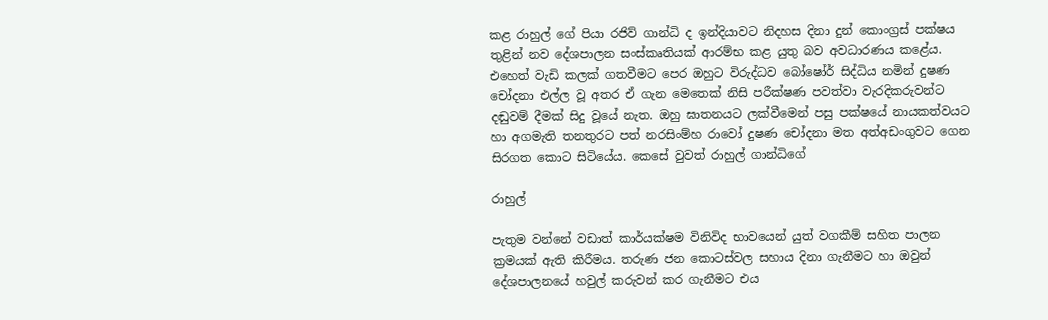කළ රාහුල් ගේ පියා රජිව් ගාන්ධි ද ඉන්දියාවට නිදහස දිනා දුන් කොංග්‍රස් පක්ෂය තුළින් නව දේශපාලන සංස්කෘතියක් ආරම්භ කළ යුතු බව අවධාරණය කළේය. එහෙත් වැඩි කලක් ගතවීමට පෙර ඔහුට විරුද්ධව බෝෂෝර් සිද්ධිය නමින් දුෂණ චෝදනා එල්ල වූ අතර ඒ ගැන මෙතෙක් නිසි පරීක්ෂණ පවත්වා වැරදිකරුවන්ට දඬුවම් දීමක් සිදු වූයේ නැත. ඔහු ඝාතනයට ලක්වීමෙන් පසු පක්ෂයේ නායකත්වයට හා අගමැති තනතුරට පත් නරසිංම්හ රාවෝ දුෂණ චෝදනා මත අත්අඩංගුවට ගෙන සිරගත කොට සිටියේය. කෙසේ වුවත් රාහුල් ගාන්ධිගේ

රාහුල්

පැතුම වන්නේ වඩාත් කාර්යක්ෂම විනිවිද භාවයෙන් යුත් වගකීම් සහිත පාලන ක්‍රමයක් ඇති කිරීමය. තරුණ ජන කොටස්වල සහාය දිනා ගැනීමට හා ඔවුන් දේශපාලනයේ හවුල් කරුවන් කර ගැනීමට එය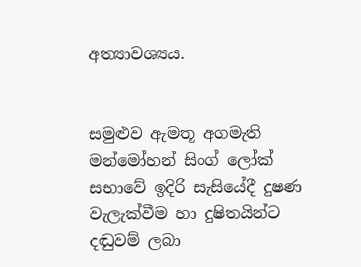අත්‍යාවශ්‍යය.


සමුළුව ඇමතූ අගමැති මන්මෝහන් සිංග් ලෝක් සභාවේ ඉදිරි සැසියේදී දුෂණ වැලැක්වීම හා දුෂිතයින්ට දඬුවම් ලබා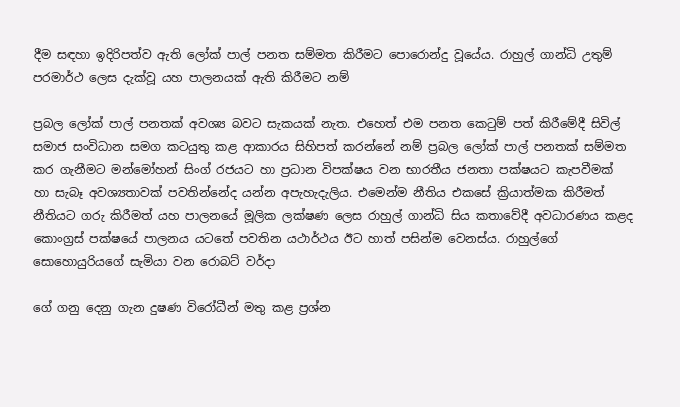දීම සඳහා ඉදිරිපත්ව ඇති ලෝක් පාල් පනත සම්මත කිරීමට පොරොන්දු වූයේය. රාහුල් ගාන්ධි උතුම් පරමාර්ථ ලෙස දැක්වූ යහ පාලනයක් ඇති කිරීමට නම්

ප්‍රබල ලෝක් පාල් පනතක් අවශ්‍ය බවට සැකයක් නැත. එහෙත් එම පනත කෙටුම් පත් කිරීමේදී සිවිල් සමාජ සංවිධාන සමග කටයුතු කළ ආකාරය සිහිපත් කරන්නේ නම් ප්‍රබල ලෝක් පාල් පනතක් සම්මත කර ගැනීමට මන්මෝහන් සිංග් රජයට හා ප්‍රධාන විපක්ෂය වන භාරතීය ජනතා පක්ෂයට කැපවීමක් හා සැබෑ අවශ්‍යතාවක් පවතින්නේද යන්න අපැහැදැලිය. එමෙන්ම නීතිය එකසේ ක්‍රියාත්මක කිරීමත් නීතියට ගරු කිරීමත් යහ පාලනයේ මූලික ලක්ෂණ ලෙස රාහුල් ගාන්ධි සිය කතාවේදී අවධාරණය කළද කොංග්‍රස් පක්ෂයේ පාලනය යටතේ පවතින යථාර්ථය ඊට හාත් පසින්ම වෙනස්ය. රාහුල්ගේ සොහොයුරියගේ සැමියා වන රොබට් වර්දා

ගේ ගනු දෙනු ගැන දුෂණ විරෝධීන් මතු කළ ප්‍රශ්න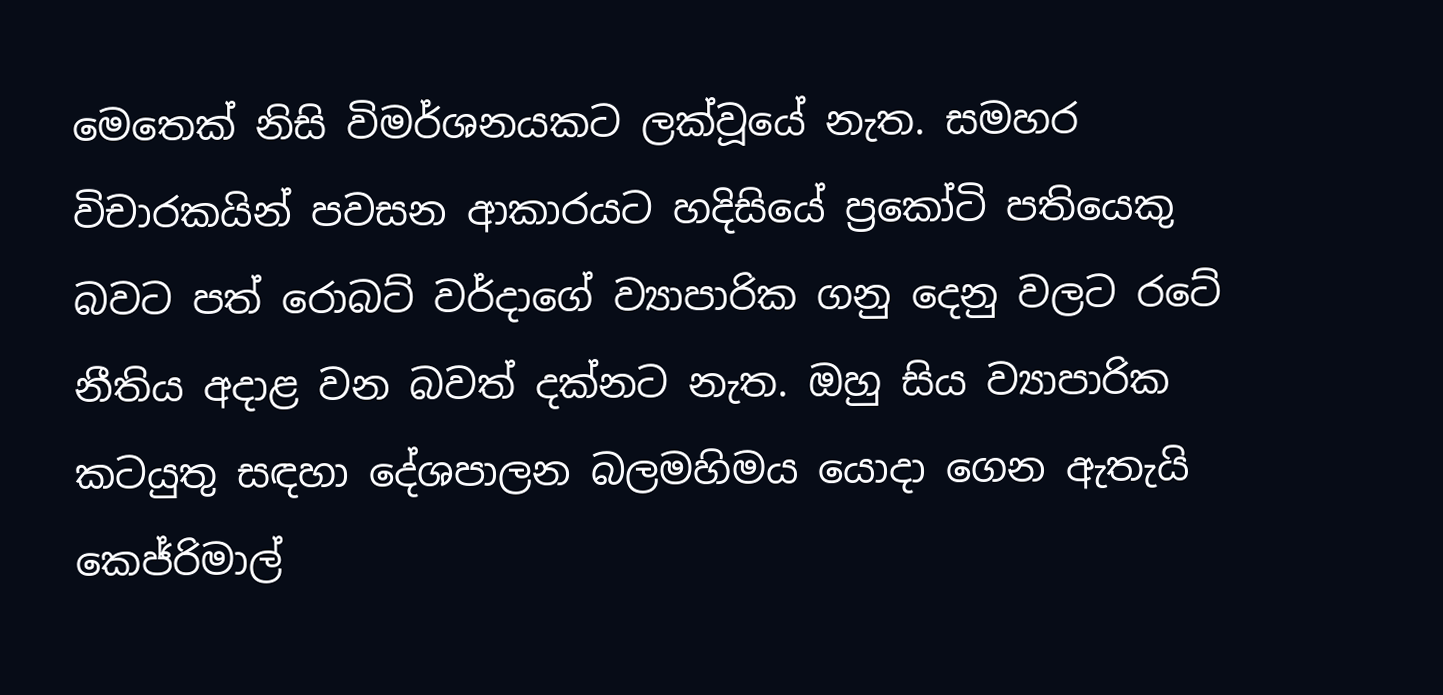මෙතෙක් නිසි විමර්ශනයකට ලක්වූයේ නැත. සමහර විචාරකයින් පවසන ආකාරයට හදිසියේ ප්‍රකෝටි පතියෙකු බවට පත් රොබට් වර්දාගේ ව්‍යාපාරික ගනු දෙනු වලට රටේ නීතිය අදාළ වන බවත් දක්නට නැත. ඔහු සිය ව්‍යාපාරික කටයුතු සඳහා දේශපාලන බලමහිමය යොදා ගෙන ඇතැයි කෙජ්රිමාල්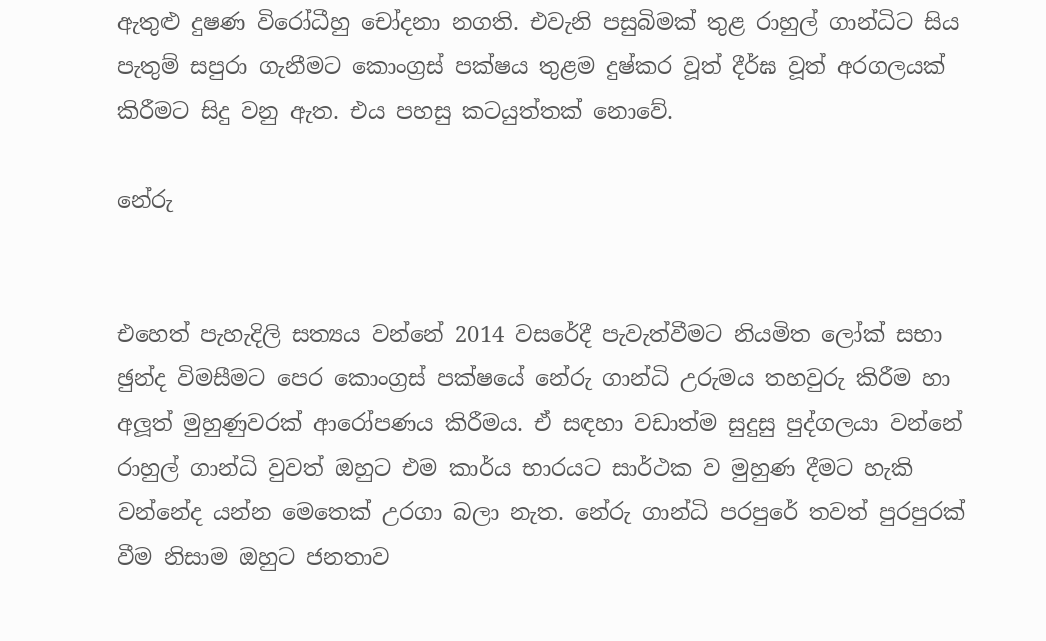ඇතුළු දුෂණ විරෝධීහු චෝදනා නගති. එවැනි පසුබිමක් තුළ රාහුල් ගාන්ධිට සිය පැතුම් සපුරා ගැනීමට කොංග්‍රස් පක්ෂය තුළම දුෂ්කර වූත් දීර්ඝ වූත් අරගලයක් කිරීමට සිදු වනු ඇත. එය පහසු කටයුත්තක් නොවේ.

නේරු


එහෙත් පැහැදිලි සත්‍යය වන්නේ 2014 වසරේදී පැවැත්වීමට නියමිත ලෝක් සභා ඡුන්ද විමසීමට පෙර කොංග්‍රස් පක්ෂයේ නේරු ගාන්ධි උරුමය තහවුරු කිරීම හා අලූත් මුහුණුවරක් ආරෝපණය කිරීමය. ඒ සඳහා වඩාත්ම සුදුසු පුද්ගලයා වන්නේ රාහුල් ගාන්ධි වුවත් ඔහුට එම කාර්ය භාරයට සාර්ථක ව මුහුණ දීමට හැකි වන්නේද යන්න මෙතෙක් උරගා බලා නැත. නේරු ගාන්ධි පරපුරේ තවත් පුරපුරක් වීම නිසාම ඔහුට ජනතාව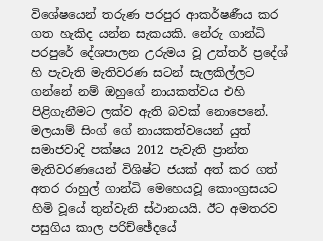විශේෂයෙන් තරුණ පරපුර ආකර්ෂණීය කර ගත හැකිද යන්න සැකයකි. නේරු ගාන්ධි පරපුරේ දේශපාලන උරුමය වූ උත්තර් ප්‍රදේශ් හි පැවැති මැතිවරණ සටන් සැලකිල්ලට ගන්නේ නම් ඔහුගේ නායකත්වය එහි පිළිගැනීමට ලක්ව ඇති බවක් නොපෙනේ. මලයාම් සිංග් ගේ නායකත්වයෙන් යුත් සමාජවාදි පක්ෂය 2012 පැවැති ප්‍රාන්ත මැතිවරණයෙන් විශිෂ්ට ජයක් අත් කර ගත් අතර රාහුල් ගාන්ධි මෙහෙයවූ කොංග්‍රසයට හිමි වූයේ තුන්වැනි ස්ථානයයි. ඊට අමතරව පසුගිය කාල පරිච්ඡේදයේ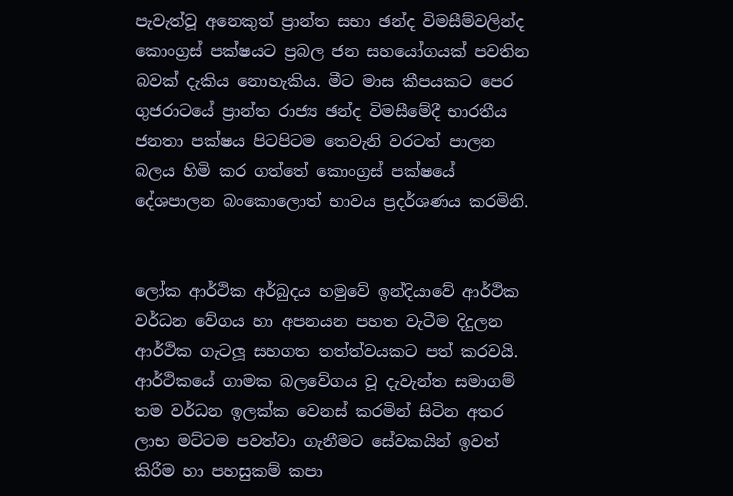පැවැත්වූ අනෙකුත් ප්‍රාන්ත සභා ඡන්ද විමසීම්වලින්ද කොංග්‍රස් පක්ෂයට ප්‍රබල ජන සහයෝගයක් පවතින බවක් දැකිය නොහැකිය. මීට මාස කීපයකට පෙර ගුජරාටයේ ප්‍රාන්ත රාජ්‍ය ඡන්ද විමසීමේදී භාරතීය ජනතා පක්ෂය පිටපිටම තෙවැනි වරටත් පාලන බලය හිමි කර ගත්තේ කොංග්‍රස් පක්ෂයේ දේශපාලන බංකොලොත් භාවය ප්‍රදර්ශණය කරමිනි.


ලෝක ආර්ථික අර්බුදය හමුවේ ඉන්දියාවේ ආර්ථික වර්ධන වේගය හා අපනයන පහත වැටීම දිදුලන ආර්ථික ගැටලූ සහගත තත්ත්වයකට පත් කරවයි. ආර්ථිකයේ ගාමක බලවේගය වූ දැවැන්ත සමාගම් තම වර්ධන ඉලක්ක වෙනස් කරමින් සිටින අතර ලාභ මට්ටම පවත්වා ගැනීමට සේවකයින් ඉවත් කිරීම හා පහසුකම් කපා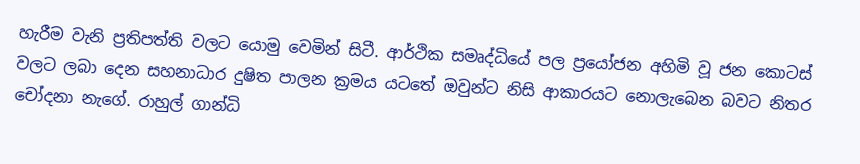හැරීම වැනි ප්‍රතිපත්ති වලට යොමු වෙමින් සිටී. ආර්ථික සමෘද්ධියේ පල ප්‍රයෝජන අහිමි වූ ජන කොටස් වලට ලබා දෙන සහනාධාර දුෂිත පාලන ක්‍රමය යටතේ ඔවුන්ට නිසි ආකාරයට නොලැබෙන බවට නිතර චෝදනා නැගේ. රාහුල් ගාන්ධි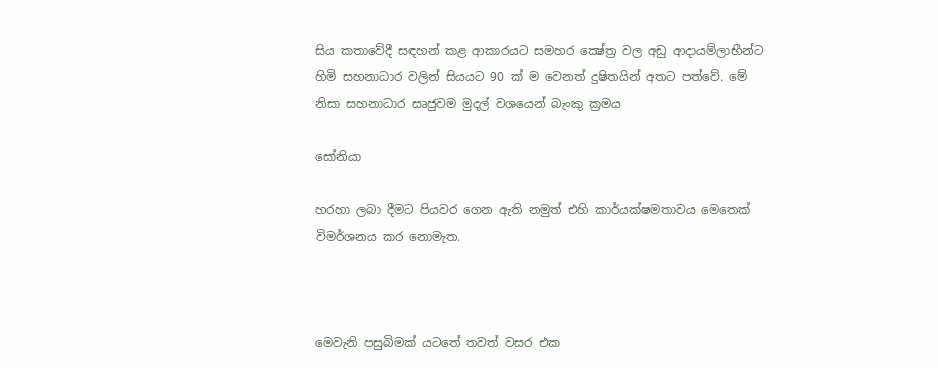සිය කතාවේදී සඳහන් කළ ආකාරයට සමහර ක්‍ෂේත්‍ර වල අඩු ආදායම්ලාභීන්ට හිමි සහනාධාර වලින් සියයට 90 ක් ම වෙනත් දුෂිතයින් අතට පත්වේ. මේ නිසා සහනාධාර සෘජුවම මුදල් වශයෙන් බැංකු ක්‍රමය

සෝනියා

හරහා ලබා දීමට පියවර ගෙන ඇති නමුත් එහි කාර්යක්ෂමතාවය මෙතෙක් විමර්ශනය කර නොමැත.



මෙවැනි පසුබිමක් යටතේ තවත් වසර එක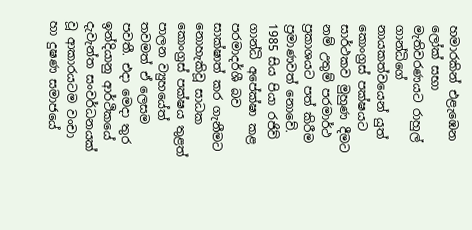හමාරකින් එළැඹෙන ලෝක් සභා මැතිවරණයට රාහුල් ගාන්ධිගේ නායකත්වයෙන් යුත් කොංග්‍රස් පක්ෂයට සාර්ථකව මුහුණ දීමට නම් උතුම් පරමාර්ථ ප්‍රකාශයට පත් කිරීම ප්‍රමාණවත් නොවේ. 1985 සිය පියා රජිව් ගාන්ධි අපේක්ෂා කළ පරමාදර්ශී බව සාක්ෂාත් කර ගැනීමට නොහැකිවූ සාධක කොංග්‍රස් පක්ෂය තුළත් පාලන ව්‍යුහයේත් තවමත් ඒ ලෙසම පවතී. එදා මෙදා තුර ඉන්දියානු ආර්ථිකයේ දැවැන්ත සංවර්ධනයක් වූ ආකාරයටම වංචා හා දුෂණ සමාජයේ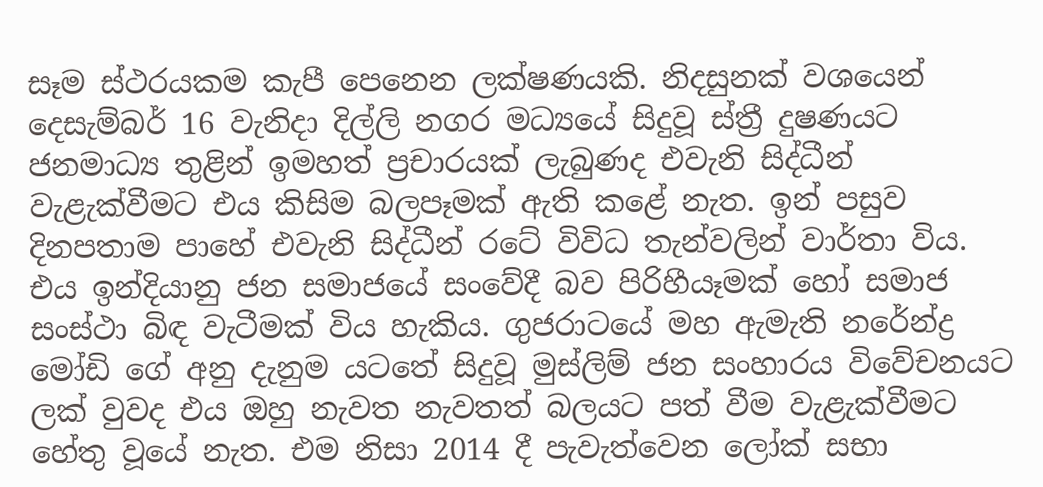සෑම ස්ථරයකම කැපී පෙනෙන ලක්ෂණයකි. නිදසුනක් වශයෙන් දෙසැම්බර් 16 වැනිදා දිල්ලි නගර මධ්‍යයේ සිදුවූ ස්ත්‍රී දුෂණයට ජනමාධ්‍ය තුළින් ඉමහත් ප්‍රචාරයක් ලැබුණද එවැනි සිද්ධීන් වැළැක්වීමට එය කිසිම බලපෑමක් ඇති කළේ නැත. ඉන් පසුව දිනපතාම පාහේ එවැනි සිද්ධීන් රටේ විවිධ තැන්වලින් වාර්තා විය. එය ඉන්දියානු ජන සමාජයේ සංවේදී බව පිරිහීයෑමක් හෝ සමාජ සංස්ථා බිඳ වැටීමක් විය හැකිය. ගුජරාටයේ මහ ඇමැති නරේන්ද්‍ර මෝඩි ගේ අනු දැනුම යටතේ සිදුවූ මුස්ලිම් ජන සංහාරය විවේචනයට ලක් වුවද එය ඔහු නැවත නැවතත් බලයට පත් වීම වැළැක්වීමට හේතු වූයේ නැත. එම නිසා 2014 දී පැවැත්වෙන ලෝක් සභා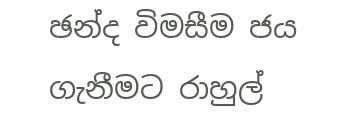ඡන්ද විමසීම ජය ගැනීමට රාහුල්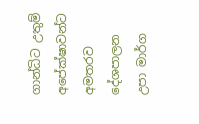ගාන්ධිට උතුම් අපේක්ෂාවන්ට අමතරව දේශපාලන උපා මාර්ග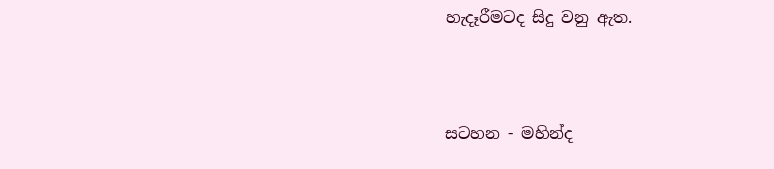හැදෑරීමටද සිදු වනු ඇත.



සටහන - මහින්ද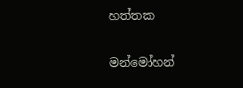හත්තක

මන්මෝහන්